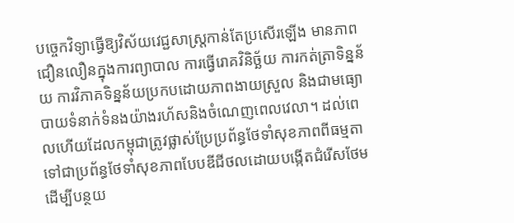បច្ចេកវិទ្យាធ្វើឱ្យវិស័យវេជ្ជសាស្ត្រកាន់តែប្រសើរឡើង មានភាពជឿនលឿនក្នុងការព្យាបាល ការធ្វើរោគវិនិច្ឆ័យ ការកត់ត្រាទិន្នន័យ ការវិភាគទិន្នន័យប្រកបដោយភាពងាយស្រួល និងជាមធ្យោបាយទំនាក់ទំនងយ៉ាងរហ័សនិងចំណេញពេលវេលា។ ដល់ពេលហើយដែលកម្ពុជាត្រូវផ្លាស់ប្រែប្រព័ន្ធថែទាំសុខភាពពីធម្មតាទៅជាប្រព័ន្ធថែទាំសុខភាពបែបឌីជីថលដោយបង្កើតជំរើសថែមដើម្បីបន្ថយ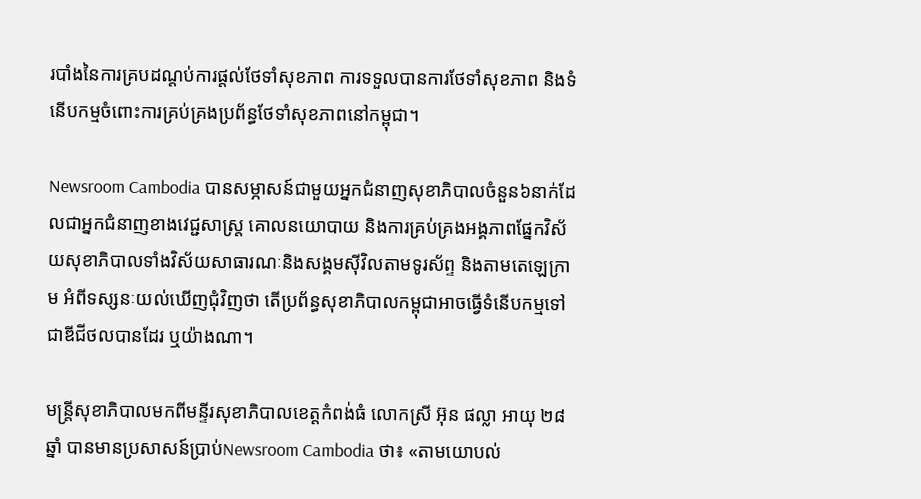របាំងនៃការគ្របដណ្តប់ការផ្តល់ថែទាំសុខភាព ការទទួលបានការថែទាំសុខភាព និងទំនើបកម្មចំពោះការគ្រប់គ្រងប្រព័ន្ធថែទាំសុខភាពនៅកម្ពុជា។

Newsroom Cambodia បានសម្ភាសន៍ជាមួយអ្នកជំនាញសុខាភិបាលចំនួន៦នាក់ដែលជាអ្នកជំនាញខាងវេជ្ជសាស្រ្ត គោលនយោបាយ និងការគ្រប់គ្រងអង្គភាពផ្នែកវិស័យសុខាភិបាលទាំងវិស័យសាធារណៈនិងសង្គមស៊ីវិលតាមទូរស័ព្ទ និងតាមតេឡេក្រាម អំពីទស្សនៈយល់ឃើញជុំវិញថា តើប្រព័ន្ធសុខាភិបាលកម្ពុជាអាចធ្វើទំនើបកម្មទៅជាឌីជីថលបានដែរ ឬយ៉ាងណា។

មន្ត្រីសុខាភិបាលមកពីមន្ទីរសុខាភិបាលខេត្តកំពង់ធំ លោកស្រី អ៊ុន ផល្លា អាយុ ២៨ឆ្នាំ បានមានប្រសាសន៍ប្រាប់Newsroom Cambodia ថា៖ «តាមយោបល់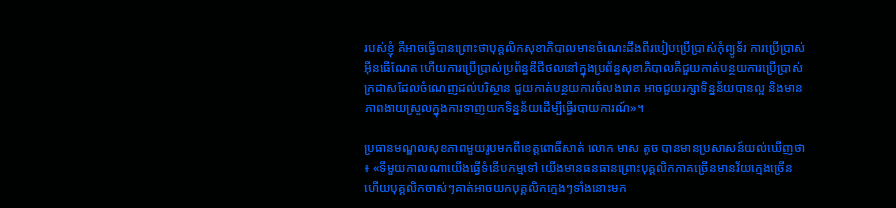របស់ខ្ញុំ គឺអាចធ្វើបានព្រោះថាបុគ្គលិកសុខាភិបាលមានចំណេះដឹងពីរបៀបប្រើប្រាស់កុំព្យូទ័រ ការប្រើប្រាស់អ៊ីនធើណែត ហើយការប្រើប្រាស់ប្រព័ន្ធឌីជីថលនៅក្នុងប្រព័ន្ធសុខាភិបាលគឺជួយកាត់បន្ថយការប្រើប្រាស់ក្រដាសដែលចំណេញដល់បរិស្ថាន ជួយកាត់បន្ថយការចំលងរោគ អាចជួយរក្សាទិន្នន័យបានល្អ និងមានភាពងាយស្រួលក្នុងការទាញយកទិន្នន័យដើម្បីធ្វើរបាយការណ៍»។

ប្រធានមណ្ឌលសុខភាពមួយរូបមកពីខេត្តពោធិ៍សាត់ លោក មាស តូច បានមានប្រសាសន៍យល់ឃើញថា៖ «ទីមួយកាលណាយើងធ្វើទំនើបកម្មទៅ យើងមានធនធានព្រោះបុគ្គលិកភាគច្រើនមានវ័យក្មេងច្រើន ហើយបុគ្គលិកចាស់ៗគាត់អាចយកបុគ្គលិកក្មេងៗទាំងនោះមក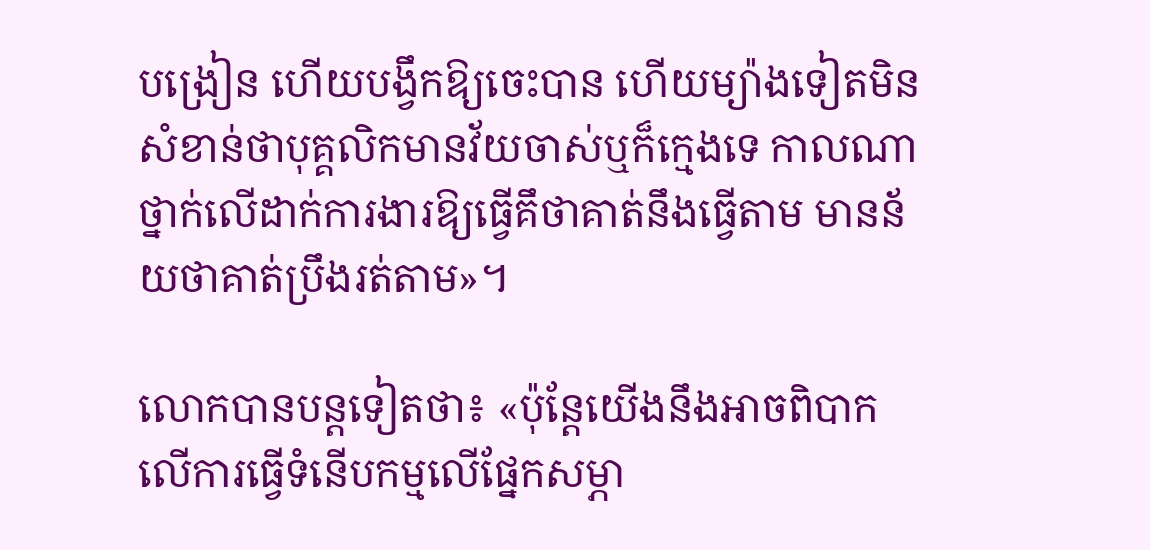បង្រៀន ហើយបង្វឹកឱ្យចេះបាន ហើយម្យ៉ាងទៀតមិនសំខាន់ថាបុគ្គលិកមានវ័យចាស់ឬក៏ក្មេងទេ កាលណាថ្នាក់លើដាក់ការងារឱ្យធ្វើគឹថាគាត់នឹងធ្វើតាម មានន័យថាគាត់ប្រឹងរត់តាម»។

លោកបានបន្តទៀតថា៖ «ប៉ុន្តែយើងនឹងអាចពិបាកលើការធ្វើទំនើបកម្មលើផ្នែកសម្ភា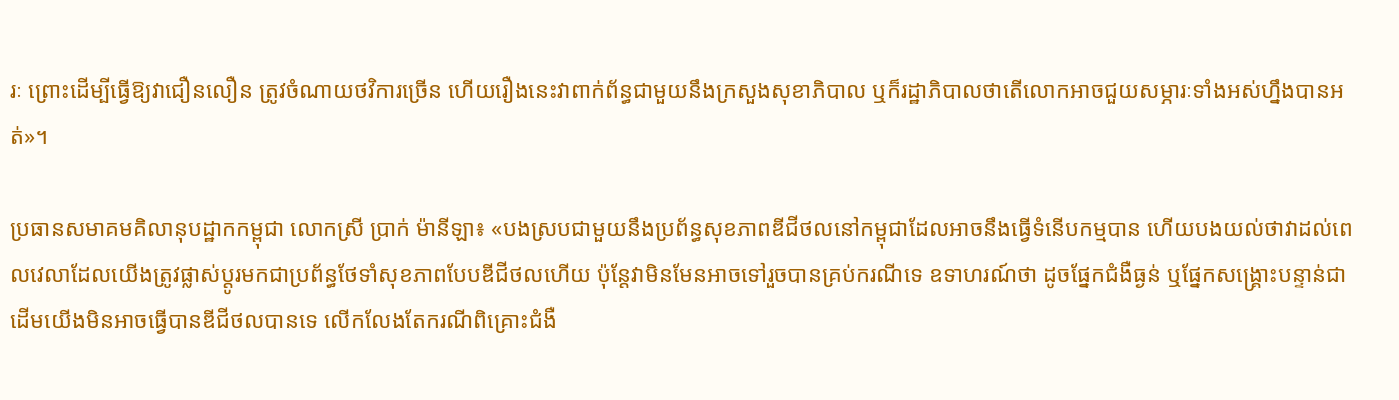រៈ ព្រោះដើម្បីធ្វើឱ្យវាជឿនលឿន ត្រូវចំណាយថវិការច្រើន ហើយរឿងនេះវាពាក់ព័ន្ធជាមួយនឹងក្រសួងសុខាភិបាល ឬក៏រដ្ឋាភិបាលថាតើលោកអាចជួយសម្ភារៈទាំងអស់ហ្នឹងបានអត់»។

ប្រធានសមាគមគិលានុបដ្ឋាកកម្ពុជា លោកស្រី ប្រាក់ ម៉ានីឡា៖ «បងស្របជាមួយនឹងប្រព័ន្ធសុខភាពឌីជីថលនៅកម្ពុជាដែលអាចនឹងធ្វើទំនើបកម្មបាន ហើយបងយល់ថាវាដល់ពេលវេលាដែលយើងត្រូវផ្លាស់ប្តូរមកជាប្រព័ន្ធថែទាំសុខភាពបែបឌីជីថលហើយ ប៉ុន្តែវាមិនមែនអាចទៅរួចបានគ្រប់ករណីទេ ឧទាហរណ៍ថា ដូចផ្នែកជំងឺធ្ងន់ ឬផ្នែកសង្គ្រោះបន្ទាន់ជាដើមយើងមិនអាចធ្វើបានឌីជីថលបានទេ លើកលែងតែករណីពិគ្រោះជំងឺ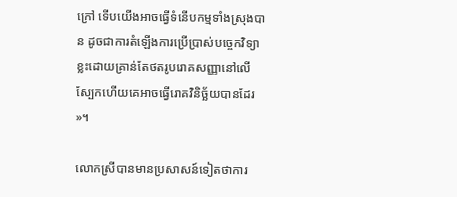ក្រៅ ទើបយើងអាចធ្វើទំនើបកម្មទាំងស្រុងបាន ដូចជាការតំឡើងការប្រើប្រាស់បច្ចេកវិទ្យាខ្លះដោយគ្រាន់តែថតរូបរោគសញ្ញានៅលើស្បែកហើយគេអាចធ្វើរោគវិនិច្ឆ័យបានដែរ»។

លោកស្រីបានមានប្រសាសន៍ទៀតថាការ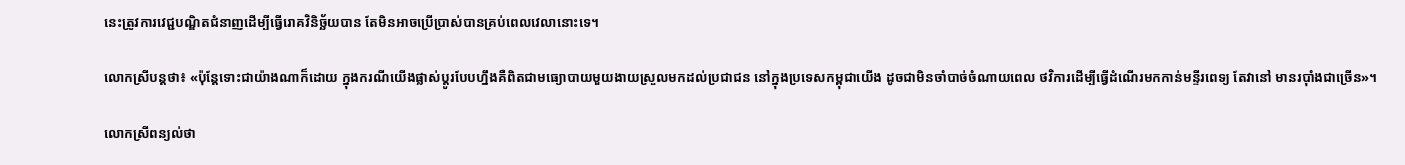នេះត្រូវការវេជ្ជបណ្ឌិតជំនាញដើម្បីធ្វើរោគវិនិច្ឆ័យបាន តែមិនអាចប្រើប្រាស់បានគ្រប់ពេលវេលានោះទេ។

លោកស្រីបន្តថា៖ «ប៉ុន្តែទោះជាយ៉ាងណាក៏ដោយ ក្នុងករណីយើងផ្លាស់ប្តូរបែបហ្នឹងគឺពិតជាមធ្យោបាយមួយងាយស្រួលមកដល់ប្រជាជន នៅក្នុងប្រទេសកម្ពុជាយើង ដូចជាមិនចាំបាច់ចំណាយពេល ថវិការដើម្បីធ្វើដំណើរមកកាន់មន្ទីរពេទ្យ តែវានៅ មានរប៉ាំងជាច្រើន»។

លោកស្រីពន្យល់ថា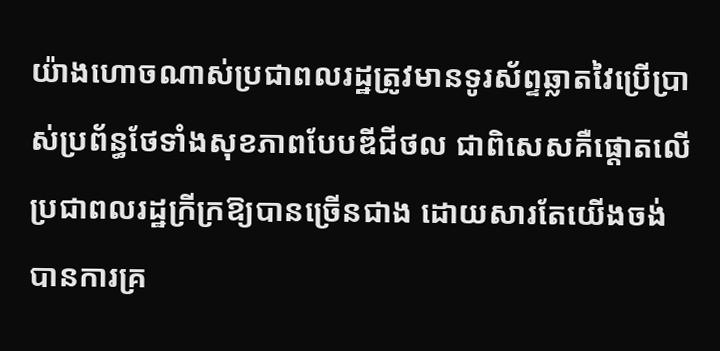យ៉ាងហោចណាស់ប្រជាពលរដ្ឋត្រូវមានទូរស័ព្ទឆ្លាតវៃប្រើប្រាស់ប្រព័ន្ធថែទាំងសុខភាពបែបឌីជីថល ជាពិសេសគឺផ្តោតលើប្រជាពលរដ្ឋក្រីក្រឱ្យបានច្រើនជាង ដោយសារតែយើងចង់បានការគ្រ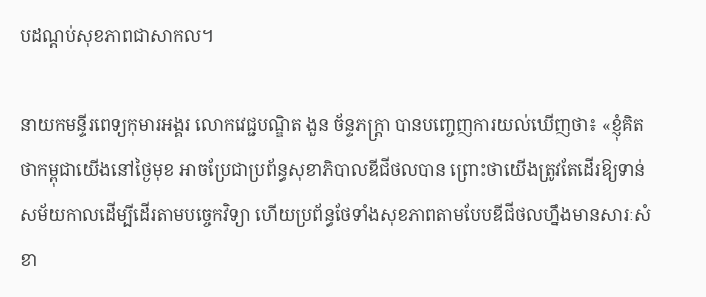បដណ្តប់សុខភាពជាសាកល។

នាយកមន្ទីរពេទ្យកុមារអង្គរ លោកវេជ្ជបណ្ឌិត ងួន ច័ន្ទភក្ត្រា បានបញ្ចេញការយល់ឃើញថា៖ «ខ្ញុំគិតថាកម្ពុជាយើងនៅថ្ងៃមុខ អាចប្រែជាប្រព័ន្ធសុខាភិបាលឌីជីថលបាន ព្រោះថាយើងត្រូវតែដើរឱ្យទាន់សម័យកាលដើម្បីដើរតាមបច្ចេកវិទ្យា ហើយប្រព័ន្ធថែទាំងសុខភាពតាមបែបឌីជីថលហ្នឹងមានសារៈសំខា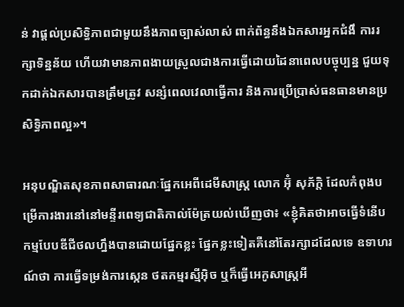ន់ វាផ្តល់ប្រសិទ្ធិភាពជាមួយនឹងភាពច្បាស់លាស់ ពាក់ព័ន្ធនឹងឯកសារអ្នកជំងឹ ការរក្សាទិន្នន័យ ហើយវាមានភាពងាយស្រួលជាងការធ្វើដោយដៃនាពេលបច្ចុប្បន្ន ជួយទុកដាក់ឯកសារបានត្រឹមត្រូវ សន្សំពេលវេលាធ្វើការ និងការប្រើប្រាស់ធនធានមានប្រសិទ្ធិភាពល្អ»។

អនុបណ្ឌិតសុខភាពសាធារណៈផ្នែកអេពីដេមីសាស្ត្រ លោក អ៊ុំ សុភ័ក្តិ ដែលកំពុងបម្រើការងារនៅនៅមន្ទីរពេទ្យជាតិកាល់ម៉ែត្រយល់ឃើញថា៖ «ខ្ញុំគិតថាអាចធ្វើទំនើបកម្មបែបឌីជីថលហ្នឹងបានដោយផ្នែកខ្លះ ផ្នែកខ្លះទៀតគឺនៅតែរក្សាដដែលទេ ឧទាហរណ៍ថា ការធ្វើទម្រង់ការស្កេន ថតកម្មរស្មីអ៊ិច ឬក៏ធ្វើអេកូសាស្ត្រអី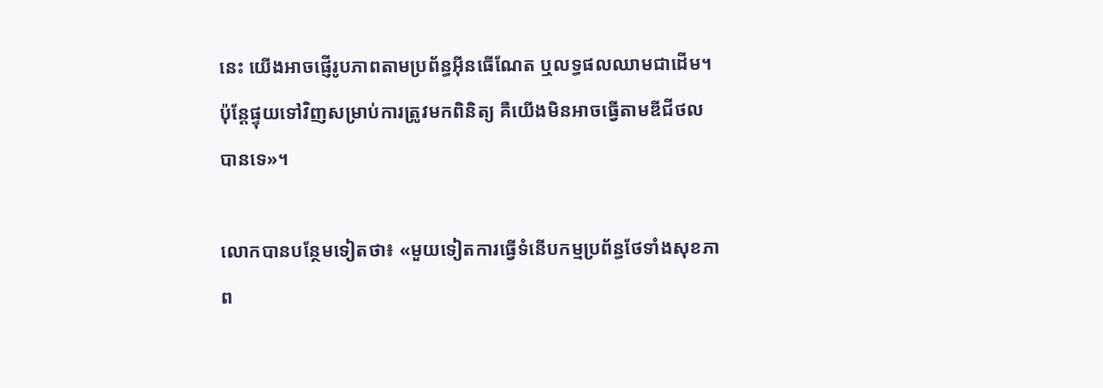នេះ យើងអាចផ្ញើរូបភាពតាមប្រព័ន្ធអ៊ីនធើណែត ឬលទ្ធផលឈាមជាដើម។ ប៉ុន្តែផ្ទុយទៅវិញសម្រាប់ការត្រូវមកពិនិត្យ គឺយើងមិនអាចធ្វើតាមឌីជីថលបានទេ»។

លោកបានបន្ថែមទៀតថា៖ «មួយទៀតការធ្វើទំនើបកម្មប្រព័ន្ធថែទាំងសុខភាព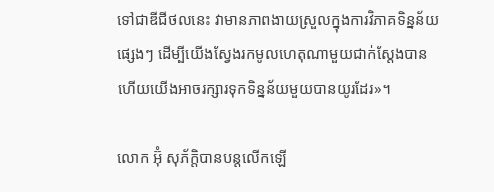ទៅជាឌីជីថលនេះ វាមានភាពងាយស្រួលក្នុងការវិភាគទិន្នន័យផ្សេងៗ ដើម្បីយើងស្វែងរកមូលហេតុណាមួយជាក់ស្តែងបាន ហើយយើងអាចរក្សារទុកទិន្នន័យមួយបានយូរដែរ»។

លោក អ៊ុំ សុភ័ក្តិបានបន្តលើកឡើ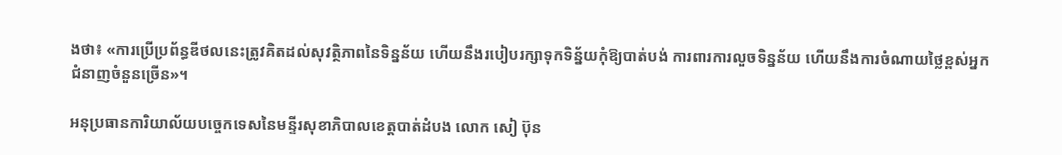ងថា៖ «ការប្រើប្រព័ន្ធឌីថលនេះត្រូវគិតដល់សុវត្ថិភាពនៃទិន្នន័យ ហើយនឹងរបៀបរក្សាទុកទិន្ន័យកុំឱ្យបាត់បង់ ការពារការលួចទិន្នន័យ ហើយនឹងការចំណាយថ្លៃខ្ពស់អ្នកជំនាញចំនួនច្រើន»។

អនុប្រធានការិយាល័យបច្ចេកទេសនៃមន្ទីរសុខាភិបាលខេត្តបាត់ដំបង លោក សៀ ប៊ុន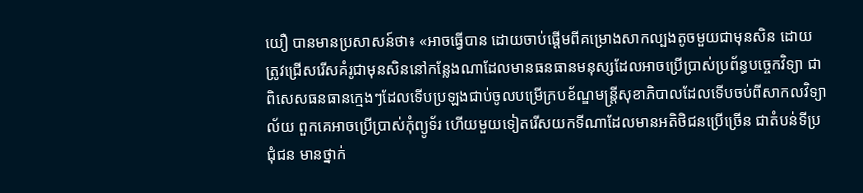យឿ បានមានប្រសាសន៍ថា៖ «អាចធ្វើបាន ដោយចាប់ផ្តើមពីគម្រោងសាកល្បងតូចមួយជាមុនសិន ដោយត្រូវជ្រើសរើសគំរូជាមុនសិននៅកន្លែងណាដែលមានធនធានមនុស្សដែលអាចប្រើប្រាស់ប្រព័ន្ធបច្ចេកវិទ្យា ជាពិសេសធនធានក្មេងៗដែលទើបប្រឡងជាប់ចូលបម្រើក្របខ័ណ្ឌមន្ត្រីសុខាភិបាលដែលទើបចប់ពីសាកលវិទ្យាល័យ ពួកគេអាចប្រើប្រាស់កុំព្យូទ័រ ហើយមួយទៀតរើសយកទីណាដែលមានអតិថិជនប្រើច្រើន ជាតំបន់ទីប្រជុំជន មានថ្នាក់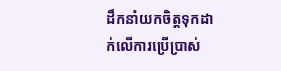ដឹកនាំយកចិត្តទុកដាក់លើការប្រើប្រាស់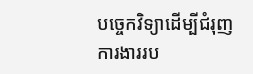បច្ចេកវិទ្យាដើម្បីជំរុញការងាររប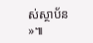ស់ស្ថាប័ន»៕